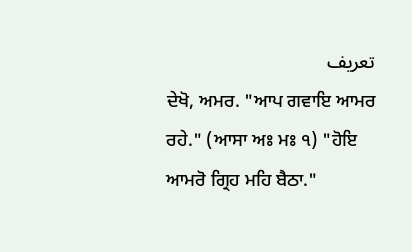تعریف
ਦੇਖੋ, ਅਮਰ. "ਆਪ ਗਵਾਇ ਆਮਰ ਰਹੇ." (ਆਸਾ ਅਃ ਮਃ ੧) "ਹੋਇ ਆਮਰੋ ਗ੍ਰਿਹ ਮਹਿ ਬੈਠਾ."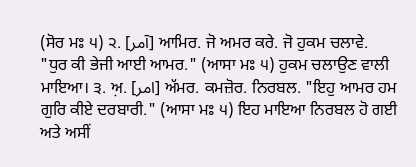(ਸੋਰ ਮਃ ੫) ੨. [آمر] ਆਮਿਰ. ਜੋ ਅਮਰ ਕਰੇ. ਜੋ ਹੁਕਮ ਚਲਾਵੇ. "ਧੁਰ ਕੀ ਭੇਜੀ ਆਈ ਆਮਰ." (ਆਸਾ ਮਃ ੫) ਹੁਕਮ ਚਲਾਉਣ ਵਾਲੀ ਮਾਇਆ। ੩. ਅ਼. [امر] ਅੱਮਰ. ਕਮਜ਼ੋਰ. ਨਿਰਬਲ. "ਇਹੁ ਆਮਰ ਹਮ ਗੁਰਿ ਕੀਏ ਦਰਬਾਰੀ." (ਆਸਾ ਮਃ ੫) ਇਹ ਮਾਇਆ ਨਿਰਬਲ ਹੋ ਗਈ ਅਤੇ ਅਸੀਂ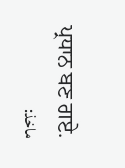ਪ੍ਰਧਾਨ ਬਣ ਗਏ.
ماخذ: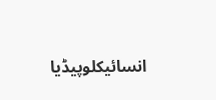انسائیکلوپیڈیا